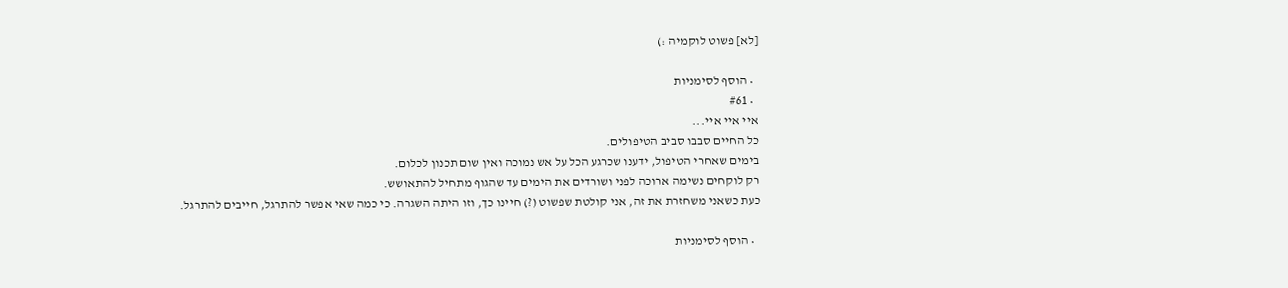[לא] פשוט לוקמיה :)

  • הוסף לסימניות
  • #61
איי איי איי...
כל החיים סבבו סביב הטיפולים.
בימים שאחרי הטיפול, ידענו שכרגע הכל על אש נמוכה ואין שום תכנון לכלום.
רק לוקחים נשימה ארוכה לפני ושורדים את הימים עד שהגוף מתחיל להתאושש.
כעת כשאני משחזרת את זה, אני קולטת שפשוט (?) חיינו כך, וזו היתה השגרה. כי כמה שאי אפשר להתרגל, חייבים להתרגל.

  • הוסף לסימניות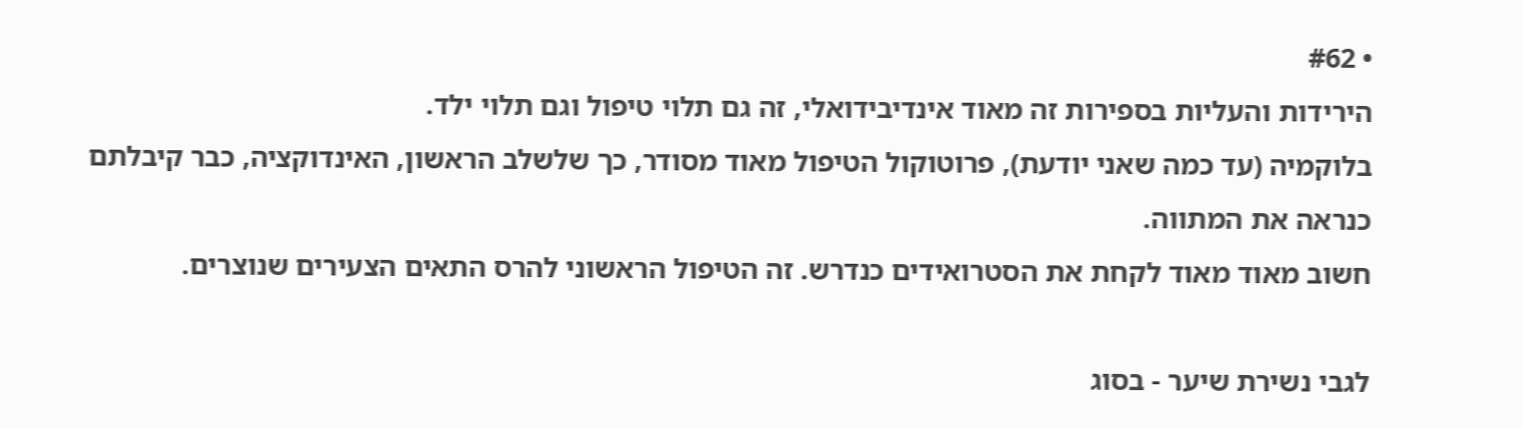• #62
הירידות והעליות בספירות זה מאוד אינדיבידואלי, זה גם תלוי טיפול וגם תלוי ילד.
בלוקמיה (עד כמה שאני יודעת), פרוטוקול הטיפול מאוד מסודר, כך שלשלב הראשון, האינדוקציה, כבר קיבלתם כנראה את המתווה.
חשוב מאוד מאוד לקחת את הסטרואידים כנדרש. זה הטיפול הראשוני להרס התאים הצעירים שנוצרים.

לגבי נשירת שיער - בסוג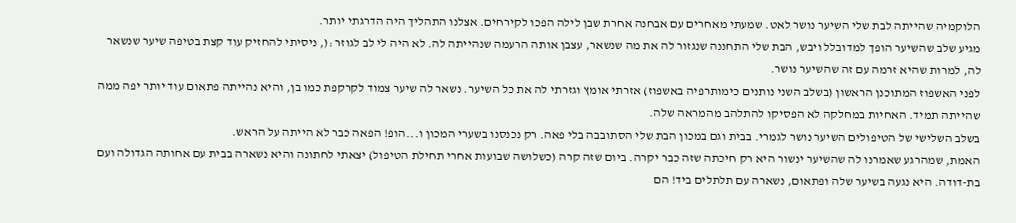הלוקמיה שהייתה לבת שלי השיער נושר לאט. שמעתי מאחרים עם אבחנה אחרת שבן לילה הפכו לקירחים. אצלנו התהליך היה הדרגתי יותר.
מגיע שלב שהשיער הופך למדובלל ויבש, הבת שלי התחננה שנגזור לה את מה שנשאר, עצבן אותה הרעמה שנהייתה לה. לא היה לי לב לגוזר :(, ניסיתי להחזיק עוד קצת בטיפה שיער שנשאר לה, למרות שהיא זרמה עם זה שהשיער נושר.
לפני האשפוז המתוכנן הראשון (בשלב השני נותנים כימותרפיה באשפוז) אזרתי אומץ וגזרתי לה את כל השיער. נשאר לה שיער צמוד לקרקפת כמו בן, והיא נהייתה פתאום עוד יותר יפה ממה שהייתה תמיד. האחיות במחלקה לא הפסיקו להתלהב מהמראה שלה.
בשלב השלישי של הטיפולים השיער נושר לגמרי. בבית וגם במכון הבת שלי הסתובבה בלי פאה. רק נכנסנו בשערי המכון ו...הופ! הפאה כבר לא הייתה על הראש.
האמת, שמהרגע שאמרנו לה שהשיער ינשור היא רק חיכתה שזה כבר יקרה. ביום שזה קרה (כשלושה שבועות אחרי תחילת הטיפול) יצאתי לחתונה והיא נשארה בבית עם אחותה הגדולה ועם בת-דודה. היא נגעה בשיער שלה ופתאום, נשארה עם תלתלים ביד! הם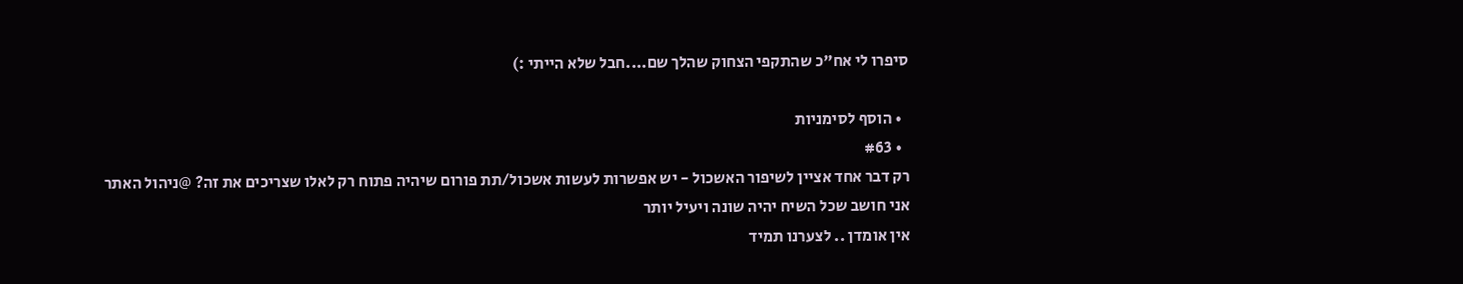סיפרו לי אח"כ שהתקפי הצחוק שהלך שם....חבל שלא הייתי :)

  • הוסף לסימניות
  • #63
רק דבר אחד אציין לשיפור האשכול - יש אפשרות לעשות אשכול/תת פורום שיהיה פתוח רק לאלו שצריכים את זה? @ניהול האתר
אני חושב שכל השיח יהיה שונה ויעיל יותר
אין אומדן .. לצערנו תמיד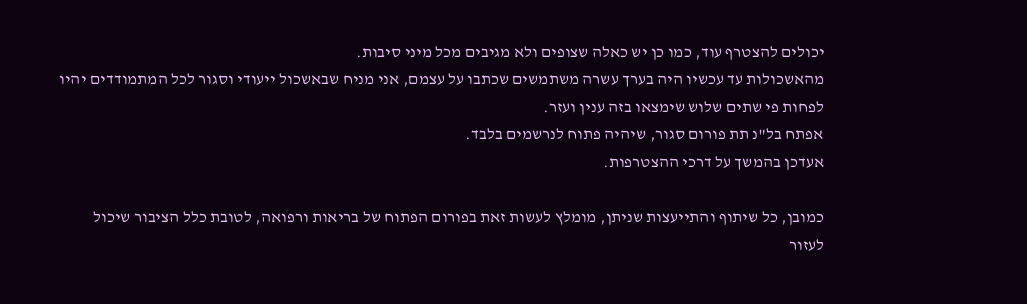יכולים להצטרף עוד, כמו כן יש כאלה שצופים ולא מגיבים מכל מיני סיבות.
מהאשכולות עד עכשיו היה בערך עשרה משתמשים שכתבו על עצמם, אני מניח שבאשכול ייעודי וסגור לכל המתמודדים יהיו לפחות פי שתים שלוש שימצאו בזה ענין ועזר.
אפתח בל"נ תת פורום סגור, שיהיה פתוח לנרשמים בלבד.
אעדכן בהמשך על דרכי ההצטרפות.

כמובן, כל שיתוף והתייעצות שניתן, מומלץ לעשות זאת בפורום הפתוח של בריאות ורפואה, לטובת כלל הציבור שיכול לעזור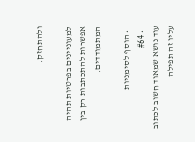ולהתחזק.

למעוניינים בפרטיות תהיה אפשרות להתכתבות רק בין המתמודדים.

  • הוסף לסימניות
  • #64
עוד נושא שמאוד חשוב לכתוב עליו זה תפילה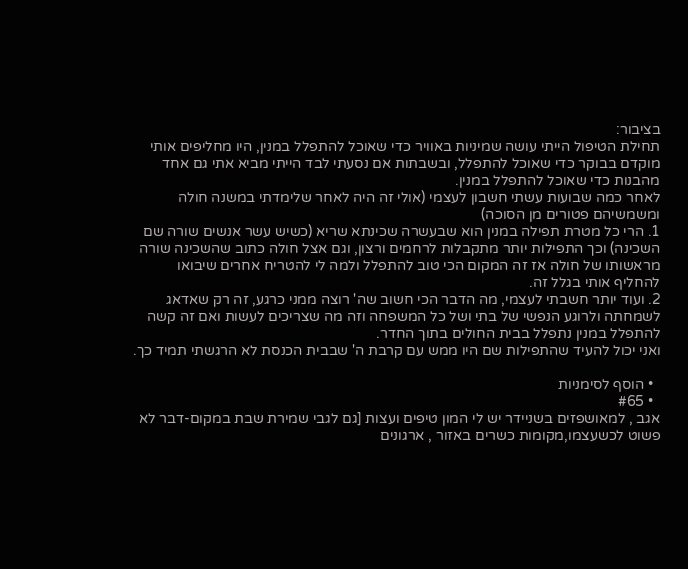בציבור:
תחילת הטיפול הייתי עושה שמיניות באוויר כדי שאוכל להתפלל במנין, היו מחליפים אותי מוקדם בבוקר כדי שאוכל להתפלל, ובשבתות אם נסעתי לבד הייתי מביא אתי גם אחד מהבנות כדי שאוכל להתפלל במנין.
לאחר כמה שבועות עשתי חשבון לעצמי (אולי זה היה לאחר שלימדתי במשנה חולה ומשמשיהם פטורים מן הסוכה)
1. הרי כל מטרת תפילה במנין הוא שבעשרה שכינתא שריא (כשיש עשר אנשים שורה שם השכינה) וכך התפילות יותר מתקבלות לרחמים ורצון, וגם אצל חולה כתוב שהשכינה שורה מראשותו של חולה אז זה המקום הכי טוב להתפלל ולמה לי להטריח אחרים שיבואו להחליף אותי בגלל זה.
2. ועוד יותר חשבתי לעצמי, מה הדבר הכי חשוב שה' רוצה ממני כרגע, זה רק שאדאג לשמחתה ולרוגע הנפשי של בתי ושל כל המשפחה וזה מה שצריכים לעשות ואם זה קשה להתפלל במנין נתפלל בבית החולים בתוך החדר.
ואני יכול להעיד שהתפילות שם היו ממש עם קרבת ה' שבבית הכנסת לא הרגשתי תמיד כך.

  • הוסף לסימניות
  • #65
אגב , למאושפזים בשניידר יש לי המון טיפים ועצות [גם לגבי שמירת שבת במקום-דבר לא פשוט לכשעצמו,מקומות כשרים באזור , ארגונים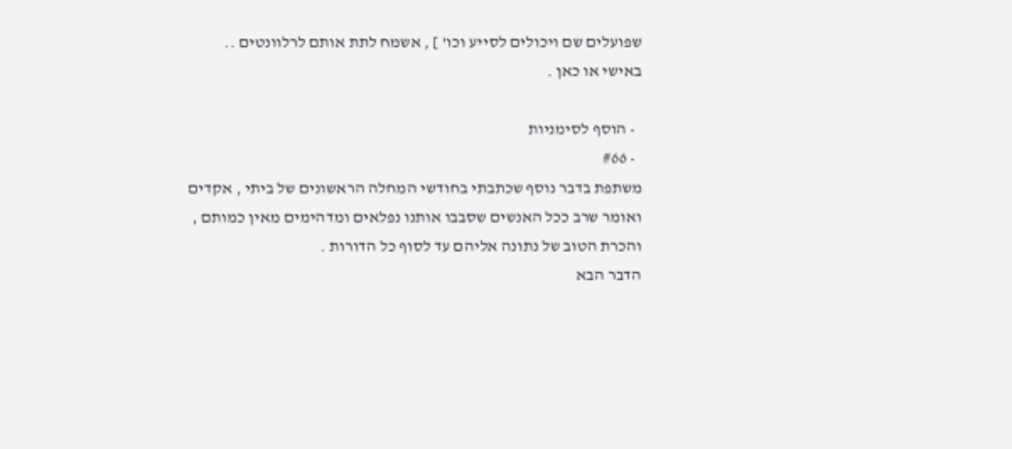שפועלים שם ויכולים לסייע וכו' ] , אשמח לתת אותם לרלוונטים .. באישי או כאן .

  • הוסף לסימניות
  • #66
משתפת בדבר נוסף שכתבתי בחודשי המחלה הראשונים של ביתי , אקדים ואומר שרב ככל האנשים שסבבו אותנו נפלאים ומדהימים מאין כמותם , והכרת הטוב של נתונה אליהם עד לסוף כל הדורות .
הדבר הבא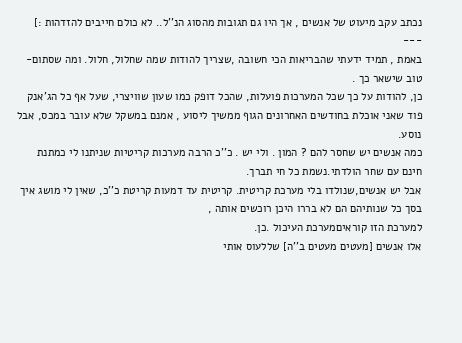נכתב עקב מיעוט של אנשים , אך היו גם תגובות מהסוג הנ''ל.. לא כולם חייבים להזדהות :]
---
באמת , תמיד ידעתי שהבריאות הכי חשובה ,שצריך להודות שמה שחלול, חלול. ומה שסתום-טוב שישאר כך .
כן, להודות על כך שכל המערכות פועלות, שהכל דופק כמו שעון שוויצרי, שעל אף כל הג'אנק פוד שאני אוכלת בחודשים האחרונים הגוף ממשיך ליסוע , אמנם במשקל שלא עובר במכס, אבל נוסע.
כמה אנשים יש שחסר להם ? המון . ולי יש . כ''כ הרבה מערכות קריטיות שניתנו לי כמתנת חינם עם שחר הולדתי.נשמת כל חי תברך.
אבל יש אנשים,שנולדו בלי מערכת קריטית. קריטית עד דמעות קריטת כ''כ, שאין לי מושג איך בסך כל שנותיהם הם לא בררו היכן רוכשים אותה ,
למערכת הזו קוראיםמערכת העיכול .כן.
אלו אנשים [מעטים מעטים ב''ה] שללעוס אותי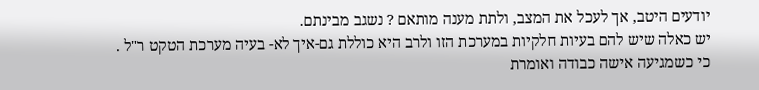יודעים היטב, אך לעכל את המצב, ולתת מענה מותאם ? נשגב מבינתם.
יש כאלה שיש להם בעיות חלקיות במערכת הזו ולרב היא כוללת גם-איך לא- בעיה מערכת הטקט ר"ל .
כי כשמגיעה אישה כבודה ואומרת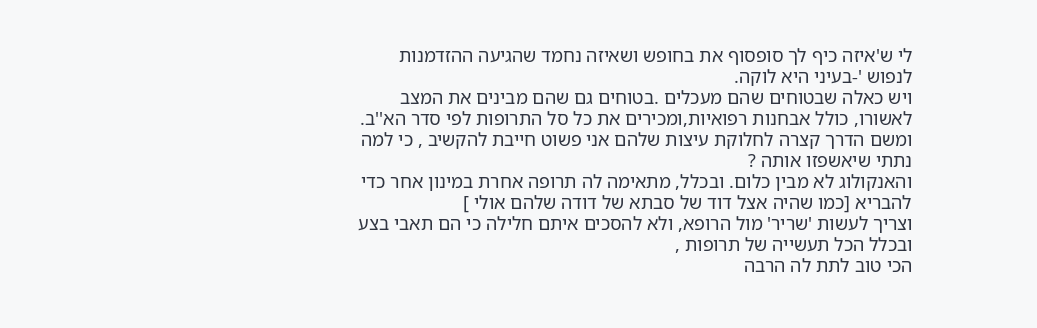לי ש'איזה כיף לך סופסוף את בחופש ושאיזה נחמד שהגיעה ההזדמנות לנפוש '-בעיני היא לוקה.
ויש כאלה שבטוחים שהם מעכלים .בטוחים גם שהם מבינים את המצב לאשורו, כולל אבחנות רפואיות,ומכירים את כל סל התרופות לפי סדר הא''ב.
ומשם הדרך קצרה לחלוקת עיצות שלהם אני פשוט חייבת להקשיב , כי למה נתתי שיאשפזו אותה ?
והאנקולוג לא מבין כלום. ובכלל, מתאימה לה תרופה אחרת במינון אחר כדי להבריא [כמו שהיה אצל דוד של סבתא של דודה שלהם אולי ]
וצריך לעשות 'שריר' מול הרופא, ולא להסכים איתם חלילה כי הם תאבי בצע ובכלל הכל תעשייה של תרופות ,
הכי טוב לתת לה הרבה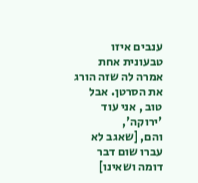ענבים איזו טבעונית אחת אמרה לה שזה הורג את הסרטן. אבל טוב , אני עוד 'ירוקה',
והם, [שאגב לא עברו שום דבר דומה ושאינו]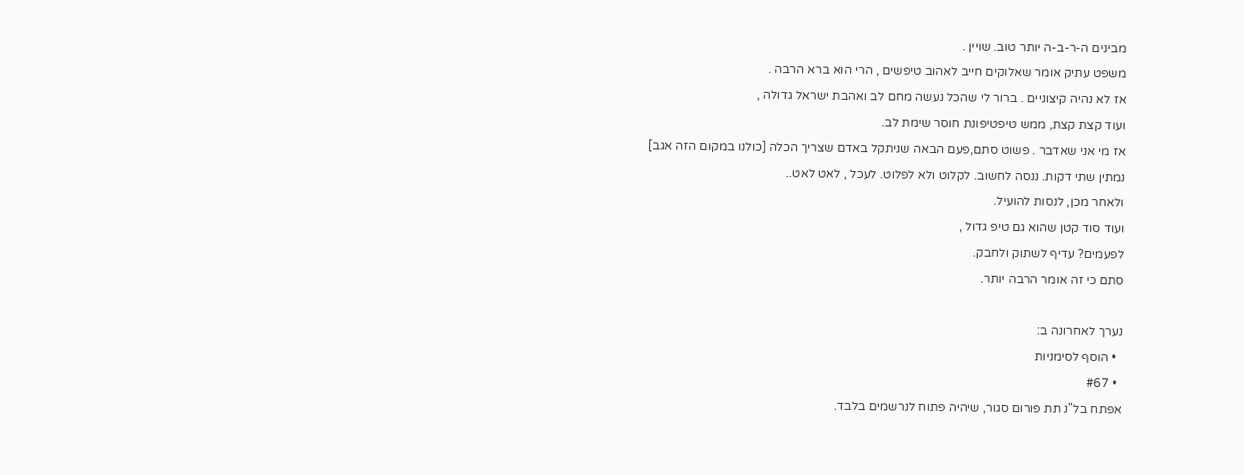מבינים ה-ר-ב-ה יותר טוב. שויין .
משפט עתיק אומר שאלוקים חייב לאהוב טיפשים , הרי הוא ברא הרבה .
אז לא נהיה קיצוניים . ברור לי שהכל נעשה מחם לב ואהבת ישראל גדולה ,
ועוד קצת קצת, ממש טיפטיפונת חוסר שימת לב.
אז מי אני שאדבר . פשוט סתם,פעם הבאה שניתקל באדם שצריך הכלה [כולנו במקום הזה אגב]
נמתין שתי דקות. ננסה לחשוב. לקלוט ולא לפלוט. לעכל , לאט לאט..
ולאחר מכן, לנסות להועיל.
ועוד סוד קטן שהוא גם טיפ גדול ,
לפעמים? עדיף לשתוק ולחבק.
סתם כי זה אומר הרבה יותר.

נערך לאחרונה ב:
  • הוסף לסימניות
  • #67
אפתח בל"נ תת פורום סגור, שיהיה פתוח לנרשמים בלבד.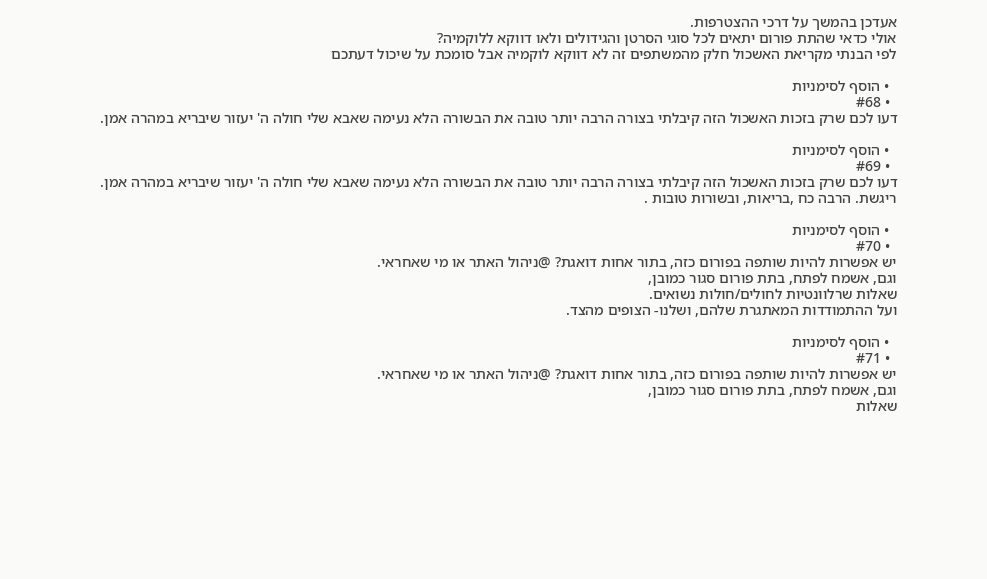אעדכן בהמשך על דרכי ההצטרפות.
אולי כדאי שהתת פורום יתאים לכל סוגי הסרטן והגידולים ולאו דווקא ללוקמיה?
לפי הבנתי מקריאת האשכול חלק מהמשתפים זה לא דווקא לוקמיה אבל סומכת על שיכול דעתכם

  • הוסף לסימניות
  • #68
דעו לכם שרק בזכות האשכול הזה קיבלתי בצורה הרבה יותר טובה את הבשורה הלא נעימה שאבא שלי חולה ה' יעזור שיבריא במהרה אמן.

  • הוסף לסימניות
  • #69
דעו לכם שרק בזכות האשכול הזה קיבלתי בצורה הרבה יותר טובה את הבשורה הלא נעימה שאבא שלי חולה ה' יעזור שיבריא במהרה אמן.
ריגשת. הרבה כח ,בריאות, ובשורות טובות .

  • הוסף לסימניות
  • #70
יש אפשרות להיות שותפה בפורום כזה, בתור אחות דואגת? @ניהול האתר או מי שאחראי.
וגם, אשמח לפתח, בתת פורום סגור כמובן,
שאלות שרלוונטיות לחולים/חולות נשואים.
ועל ההתמודדות המאתגרת שלהם, ושלנו- הצופים מהצד.

  • הוסף לסימניות
  • #71
יש אפשרות להיות שותפה בפורום כזה, בתור אחות דואגת? @ניהול האתר או מי שאחראי.
וגם, אשמח לפתח, בתת פורום סגור כמובן,
שאלות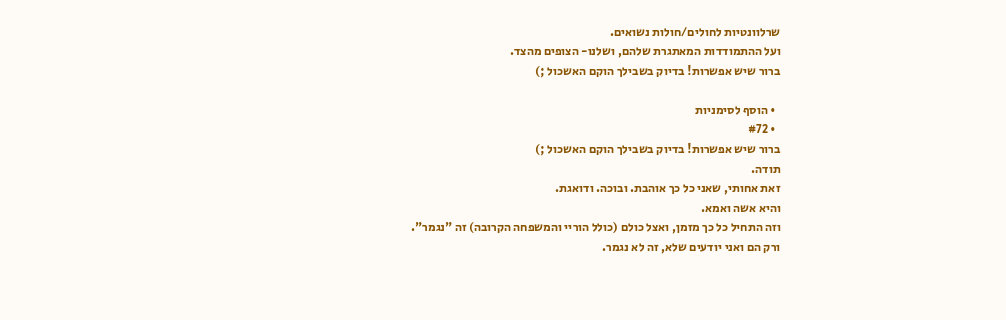שרלוונטיות לחולים/חולות נשואים.
ועל ההתמודדות המאתגרת שלהם, ושלנו- הצופים מהצד.
ברור שיש אפשרות! בדיוק בשבילך הוקם האשכול ;)

  • הוסף לסימניות
  • #72
ברור שיש אפשרות! בדיוק בשבילך הוקם האשכול ;)
תודה.
זאת אחותי, שאני כל כך אוהבת. ובוכה. ודואגת.
והיא אשה ואמא.
וזה התחיל כל כך מזמן, ואצל כולם (כולל הוריי והמשפחה הקרובה) זה "נגמר".
ורק הם ואני יודעים שלא, זה לא נגמר.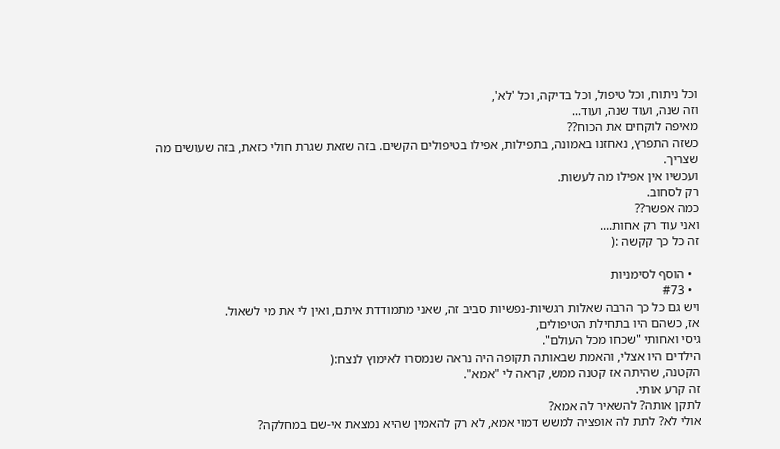וכל ניתוח, וכל טיפול, וכל בדיקה, וכל 'לא',
וזה שנה, ועוד שנה, ועוד...
מאיפה לוקחים את הכוח??
כשזה התפרץ, נאחזנו באמונה, בתפילות, אפילו בטיפולים הקשים. בזה שזאת שגרת חולי כזאת, בזה שעושים מה שצריך.
ועכשיו אין אפילו מה לעשות.
רק לסחוב.
כמה אפשר??
ואני עוד רק אחות....
זה כל כך קקשה :(

  • הוסף לסימניות
  • #73
ויש גם כל כך הרבה שאלות רגשיות-נפשיות סביב זה, שאני מתמודדת איתם, ואין לי את מי לשאול.
אז, כשהם היו בתחילת הטיפולים,
גיסי ואחותי "שכחו מכל העולם".
הילדים היו אצלי, והאמת שבאותה תקופה היה נראה שנמסרו לאימוץ לנצח:(
הקטנה, שהיתה אז קטנה ממש, קראה לי "אמא".
זה קרע אותי.
לתקן אותה? להשאיר לה אמא?
אולי לא? לתת לה אופציה למשש דמוי אמא, לא רק להאמין שהיא נמצאת אי-שם במחלקה?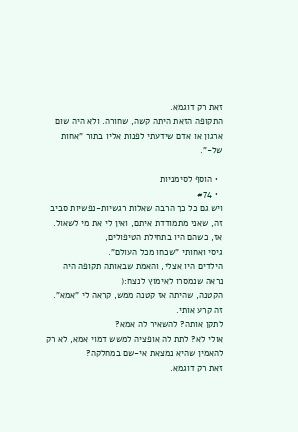זאת רק דוגמא.
התקופה הזאת היתה קשה, שחורה. ולא היה שום ארגון או אדם שידעתי לפנות אליו בתור "אחות של-".

  • הוסף לסימניות
  • #74
ויש גם כל כך הרבה שאלות רגשיות-נפשיות סביב זה, שאני מתמודדת איתם, ואין לי את מי לשאול.
אז, כשהם היו בתחילת הטיפולים,
גיסי ואחותי "שכחו מכל העולם".
הילדים היו אצלי, והאמת שבאותה תקופה היה נראה שנמסרו לאימוץ לנצח:(
הקטנה, שהיתה אז קטנה ממש, קראה לי "אמא".
זה קרע אותי.
לתקן אותה? להשאיר לה אמא?
אולי לא? לתת לה אופציה למשש דמוי אמא, לא רק להאמין שהיא נמצאת אי-שם במחלקה?
זאת רק דוגמא.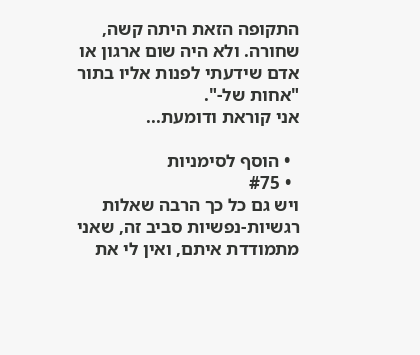התקופה הזאת היתה קשה, שחורה. ולא היה שום ארגון או אדם שידעתי לפנות אליו בתור "אחות של-".
אני קוראת ודומעת...

  • הוסף לסימניות
  • #75
ויש גם כל כך הרבה שאלות רגשיות-נפשיות סביב זה, שאני מתמודדת איתם, ואין לי את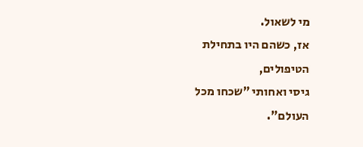מי לשאול.
אז, כשהם היו בתחילת הטיפולים,
גיסי ואחותי "שכחו מכל העולם".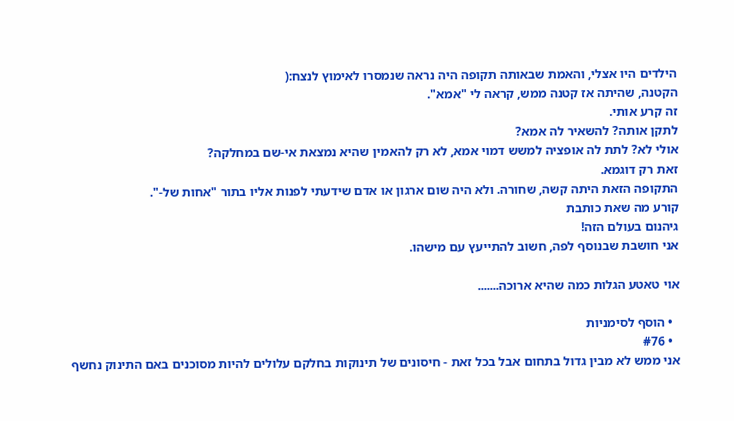הילדים היו אצלי, והאמת שבאותה תקופה היה נראה שנמסרו לאימוץ לנצח:(
הקטנה, שהיתה אז קטנה ממש, קראה לי "אמא".
זה קרע אותי.
לתקן אותה? להשאיר לה אמא?
אולי לא? לתת לה אופציה למשש דמוי אמא, לא רק להאמין שהיא נמצאת אי-שם במחלקה?
זאת רק דוגמא.
התקופה הזאת היתה קשה, שחורה. ולא היה שום ארגון או אדם שידעתי לפנות אליו בתור "אחות של-".
קורע מה שאת כותבת
גיהנום בעולם הזה!
אני חושבת שבנוסף לפה, חשוב להתייעץ עם מישהו.

אוי טאטע הגלות כמה שהיא ארוכה.......

  • הוסף לסימניות
  • #76
אני ממש לא מבין גדול בתחום אבל בכל זאת - חיסונים של תינוקות בחלקם עלולים להיות מסוכנים באם התינוק נחשף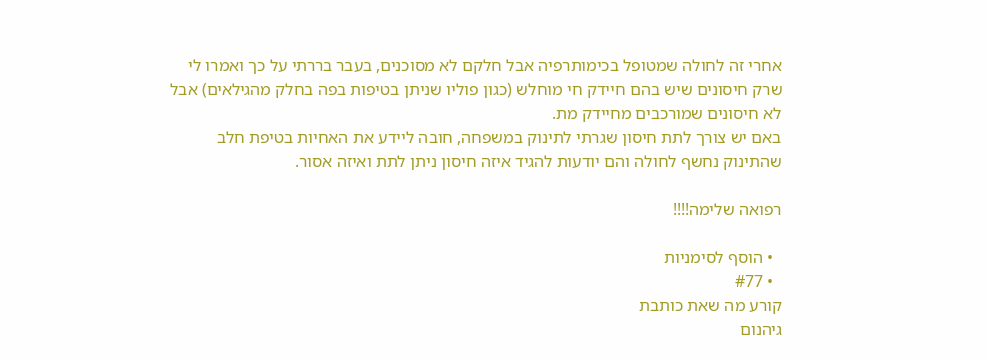אחרי זה לחולה שמטופל בכימותרפיה אבל חלקם לא מסוכנים, בעבר בררתי על כך ואמרו לי שרק חיסונים שיש בהם חיידק חי מוחלש (כגון פוליו שניתן בטיפות בפה בחלק מהגילאים) אבל לא חיסונים שמורכבים מחיידק מת.
באם יש צורך לתת חיסון שגרתי לתינוק במשפחה, חובה ליידע את האחיות בטיפת חלב שהתינוק נחשף לחולה והם יודעות להגיד איזה חיסון ניתן לתת ואיזה אסור.

רפואה שלימה!!!!

  • הוסף לסימניות
  • #77
קורע מה שאת כותבת
גיהנום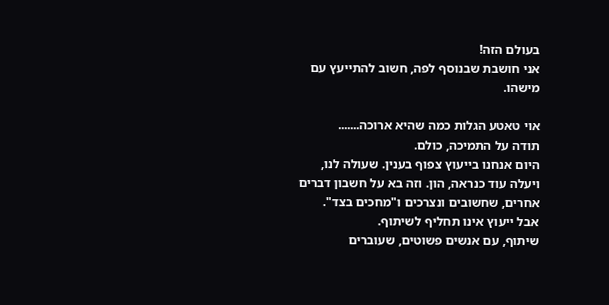בעולם הזה!
אני חושבת שבנוסף לפה, חשוב להתייעץ עם מישהו.

אוי טאטע הגלות כמה שהיא ארוכה.......
תודה על התמיכה, כולם.
היום אנחנו בייעוץ צפוף בענין. שעולה לנו, ויעלה עוד כנראה, הון. וזה בא על חשבון דברים אחרים, שחשובים ונצרכים ו"מחכים בצד".
אבל ייעוץ אינו תחליף לשיתוף.
שיתוף, עם אנשים פשוטים, שעוברים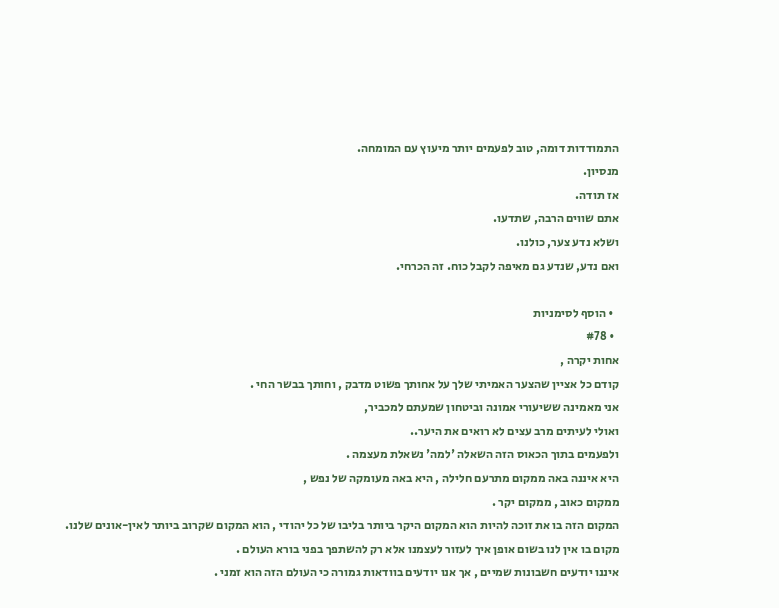התמודדות דומה, טוב לפעמים יותר מיעוץ עם המומחה.
מנסיון.
אז תודה.
אתם שווים הרבה, שתדעו.
ושלא נדע צער, כולנו.
ואם נדע, שנדע גם מאיפה לקבל כוח. זה הכרחי.

  • הוסף לסימניות
  • #78
אחות יקרה ,
קודם כל אציין שהצער האמיתי שלך על אחותך פשוט מדבק , וחותך בבשר החי .
אני מאמינה ששיעורי אמונה וביטחון שמעתם למכביר,
ואולי לעיתים מרב עצים לא רואים את היער..
ולפעמים בתוך הכאוס הזה השאלה 'למה' נשאלת מעצמה .
היא איננה באה ממקום מתרעם חלילה , היא באה מעומקה של נפש ,
ממקום כאוב , ממקום יקר .
המקום הזה בו את זוכה להיות הוא המקום היקר ביותר בליבו של כל יהודי , הוא המקום שקרוב ביותר לאין-אונים שלנו.
מקום בו אין לנו בשום אופן איך לעזור לעצמנו אלא רק להשתפך בפני בורא העולם .
איננו יודעים חשבונות שמיים , אך אנו יודעים בוודאות גמורה כי העולם הזה הוא זמני .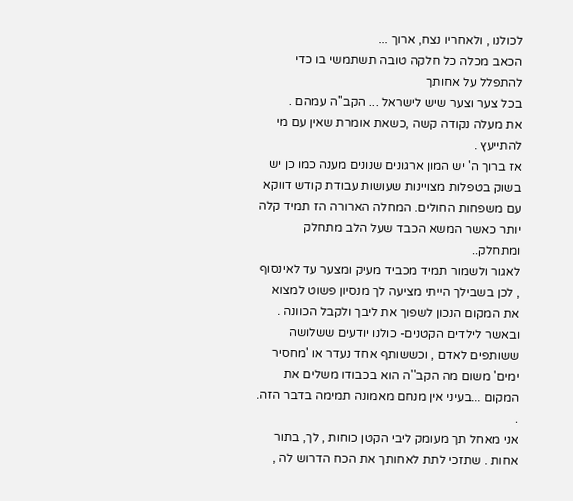לכולנו , ולאחריו נצח, ארוך ...
הכאב מכלה כל חלקה טובה תשתמשי בו כדי להתפלל על אחותך
בכל צער וצער שיש לישראל ... הקב''ה עמהם .
את מעלה נקודה קשה ,כשאת אומרת שאין עם מי להתייעץ .
אז ברוך ה' יש המון ארגונים שנונים מענה כמו כן יש בשוק בטפלות מצויינות שעושות עבודת קודש דווקא עם משפחות החולים. המחלה הארורה הז תמיד קלה יותר כאשר המשא הכבד שעל הלב מתחלק ומתחלק..
לאגור ולשמור תמיד מכביד מעיק ומצער עד לאינסוף , לכן בשבילך הייתי מציעה לך מנסיון פשוט למצוא את המקום הנכון לשפוך את ליבך ולקבל הכוונה .
ובאשר לילדים הקטנים- כולנו יודעים ששלושה ששותפים לאדם , וכששותף אחד נעדר או 'מחסיר ימים' משום מה הקב''ה הוא בכבודו משלים את המקום ...בעיני אין מנחם מאמונה תמימה בדבר הזה. .
אני מאחל תך מעומק ליבי הקטן כוחות , לך, בתור אחות . שתזכי לתת לאחותך את הכח הדרוש לה ,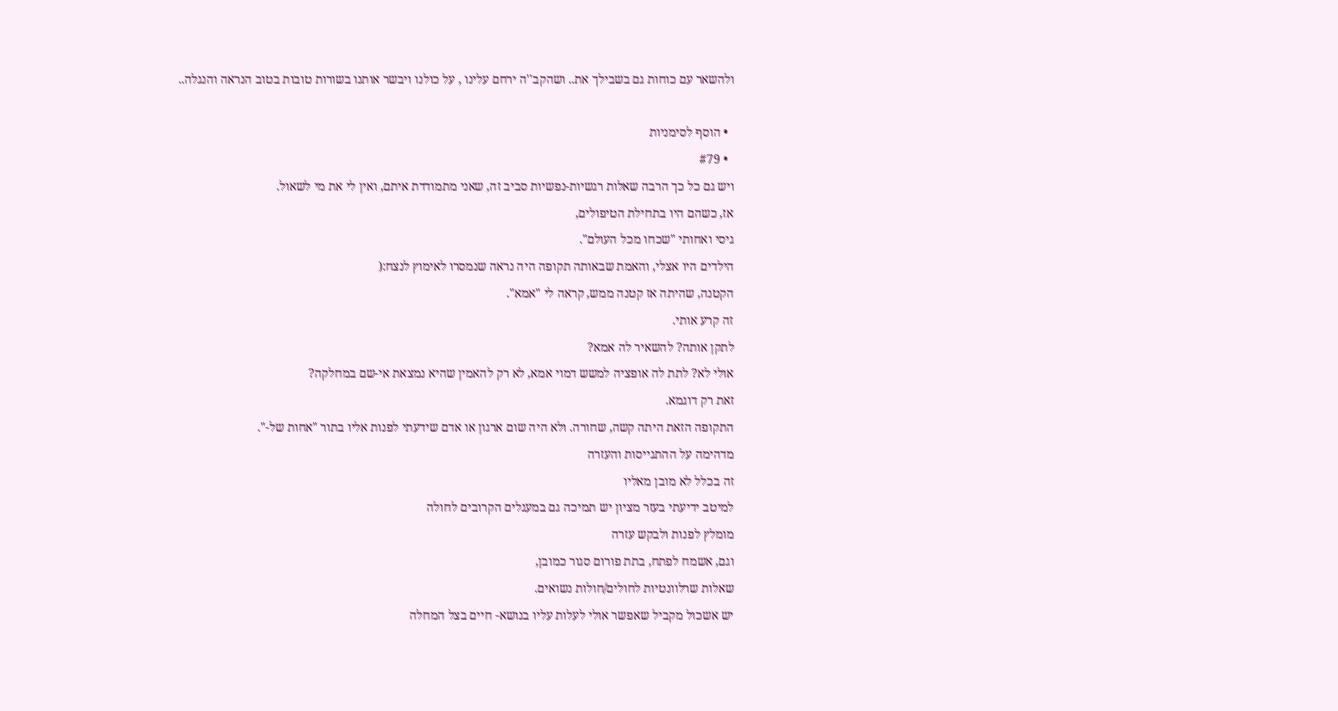ולהשאר עם כוחות גם בשבילך את.. ושהקב''ה ירחם עלינו , על כולנו ויבשר אותנו בשורות טובות בטוב הנראה והנגלה..

  • הוסף לסימניות
  • #79
ויש גם כל כך הרבה שאלות רגשיות-נפשיות סביב זה, שאני מתמודדת איתם, ואין לי את מי לשאול.
אז, כשהם היו בתחילת הטיפולים,
גיסי ואחותי "שכחו מכל העולם".
הילדים היו אצלי, והאמת שבאותה תקופה היה נראה שנמסרו לאימוץ לנצח:(
הקטנה, שהיתה אז קטנה ממש, קראה לי "אמא".
זה קרע אותי.
לתקן אותה? להשאיר לה אמא?
אולי לא? לתת לה אופציה למשש דמוי אמא, לא רק להאמין שהיא נמצאת אי-שם במחלקה?
זאת רק דוגמא.
התקופה הזאת היתה קשה, שחורה. ולא היה שום ארגון או אדם שידעתי לפנות אליו בתור "אחות של-".
מדהימה על ההתגייסות והעזרה
זה בכלל לא מובן מאליו
למיטב ידיעתי בעזר מציון יש תמיכה גם במעגלים הקרובים לחולה
מומלץ לפנות ולבקש עזרה
וגם, אשמח לפתח, בתת פורום סגור כמובן,
שאלות שרלוונטיות לחולים/חולות נשואים.
יש אשכול מקביל שאפשר אולי לעלות עליו בנושא- חיים בצל המחלה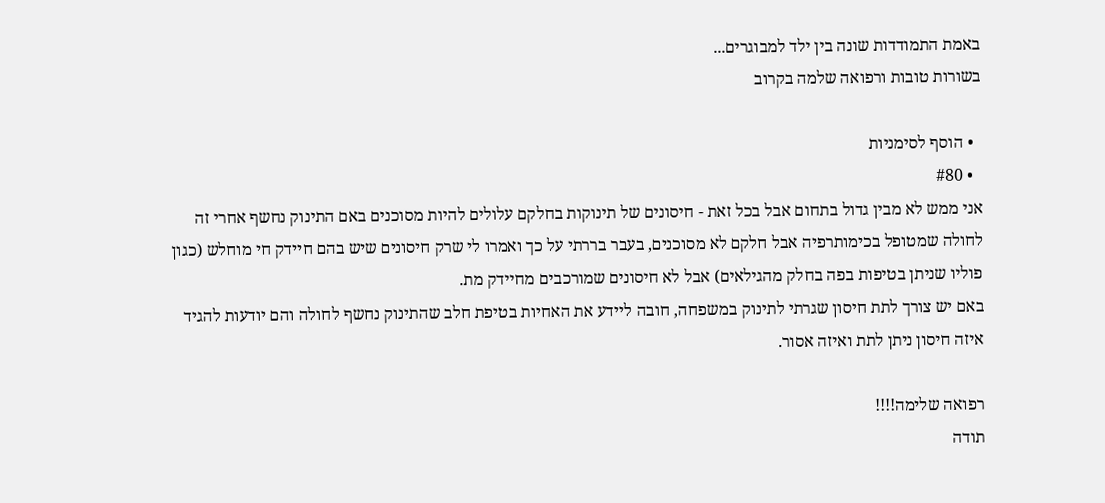באמת התמודדות שונה בין ילד למבוגרים...
בשורות טובות ורפואה שלמה בקרוב

  • הוסף לסימניות
  • #80
אני ממש לא מבין גדול בתחום אבל בכל זאת - חיסונים של תינוקות בחלקם עלולים להיות מסוכנים באם התינוק נחשף אחרי זה לחולה שמטופל בכימותרפיה אבל חלקם לא מסוכנים, בעבר בררתי על כך ואמרו לי שרק חיסונים שיש בהם חיידק חי מוחלש (כגון פוליו שניתן בטיפות בפה בחלק מהגילאים) אבל לא חיסונים שמורכבים מחיידק מת.
באם יש צורך לתת חיסון שגרתי לתינוק במשפחה, חובה ליידע את האחיות בטיפת חלב שהתינוק נחשף לחולה והם יודעות להגיד איזה חיסון ניתן לתת ואיזה אסור.

רפואה שלימה!!!!
תודה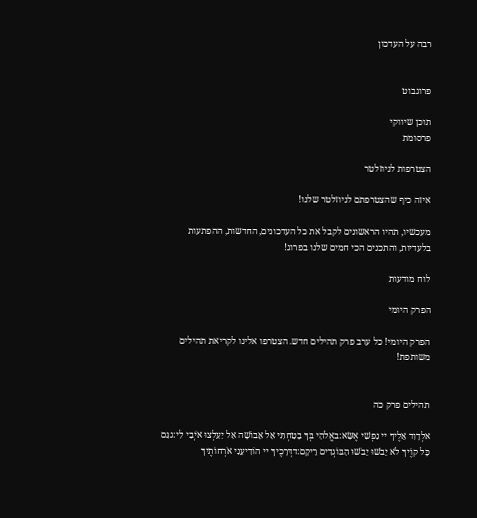רבה על העדכון


פרוגבוט

תוכן שיווקי
פרסומת

הצטרפות לניוזלטר

איזה כיף שהצטרפתם לניוזלטר שלנו!

מעכשיו, תהיו הראשונים לקבל את כל העדכונים, החדשות, ההפתעות בלעדיות, והתכנים הכי חמים שלנו בפרוג!

לוח מודעות

הפרק היומי

הפרק היומי! כל ערב פרק תהילים חדש. הצטרפו אלינו לקריאת תהילים משותפת!


תהילים פרק כה

אלְדָוִד אֵלֶיךָ יי נַפְשִׁי אֶשָּׂא:באֱלֹהַי בְּךָ בָטַחְתִּי אַל אֵבוֹשָׁה אַל יַעַלְצוּ אֹיְבַי לִי:גגַּם כָּל קוֶֹיךָ לֹא יֵבֹשׁוּ יֵבֹשׁוּ הַבּוֹגְדִים רֵיקָם:דדְּרָכֶיךָ יי הוֹדִיעֵנִי אֹרְחוֹתֶיךָ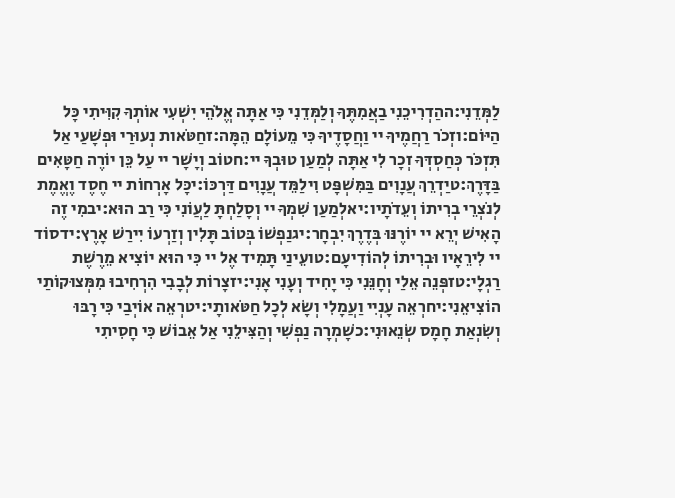לַמְּדֵנִי:ההַדְרִיכֵנִי בַאֲמִתֶּךָ וְלַמְּדֵנִי כִּי אַתָּה אֱלֹהֵי יִשְׁעִי אוֹתְךָ קִוִּיתִי כָּל הַיּוֹם:וזְכֹר רַחֲמֶיךָ יי וַחֲסָדֶיךָ כִּי מֵעוֹלָם הֵמָּה:זחַטֹּאות נְעוּרַי וּפְשָׁעַי אַל תִּזְכֹּר כְּחַסְדְּךָ זְכָר לִי אַתָּה לְמַעַן טוּבְךָ יי:חטוֹב וְיָשָׁר יי עַל כֵּן יוֹרֶה חַטָּאִים בַּדָּרֶךְ:טיַדְרֵךְ עֲנָוִים בַּמִּשְׁפָּט וִילַמֵּד עֲנָוִים דַּרְכּוֹ:יכָּל אָרְחוֹת יי חֶסֶד וֶאֱמֶת לְנֹצְרֵי בְרִיתוֹ וְעֵדֹתָיו:יאלְמַעַן שִׁמְךָ יי וְסָלַחְתָּ לַעֲוֹנִי כִּי רַב הוּא:יבמִי זֶה הָאִישׁ יְרֵא יי יוֹרֶנּוּ בְּדֶרֶךְ יִבְחָר:יגנַפְשׁוֹ בְּטוֹב תָּלִין וְזַרְעוֹ יִירַשׁ אָרֶץ:ידסוֹד יי לִירֵאָיו וּבְרִיתוֹ לְהוֹדִיעָם:טועֵינַי תָּמִיד אֶל יי כִּי הוּא יוֹצִיא מֵרֶשֶׁת רַגְלָי:טזפְּנֵה אֵלַי וְחָנֵּנִי כִּי יָחִיד וְעָנִי אָנִי:יזצָרוֹת לְבָבִי הִרְחִיבוּ מִמְּצוּקוֹתַי הוֹצִיאֵנִי:יחרְאֵה עָנְיִי וַעֲמָלִי וְשָׂא לְכָל חַטֹּאותָי:יטרְאֵה אוֹיְבַי כִּי רָבּוּ וְשִׂנְאַת חָמָס שְׂנֵאוּנִי:כשָׁמְרָה נַפְשִׁי וְהַצִּילֵנִי אַל אֵבוֹשׁ כִּי חָסִיתִי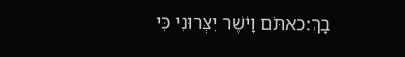בָךְ:כאתֹּם וָיֹשֶׁר יִצְּרוּנִי כִּי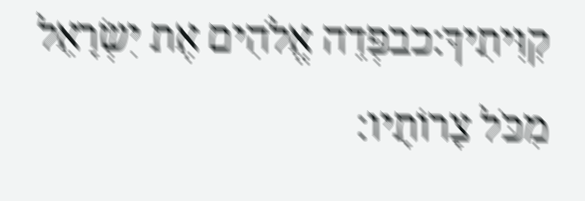קִוִּיתִיךָ:כבפְּדֵה אֱלֹהִים אֶת יִשְׂרָאֵל מִכֹּל צָרוֹתָיו: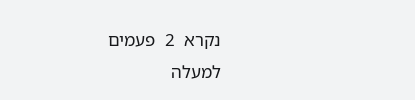נקרא  2  פעמים
למעלה